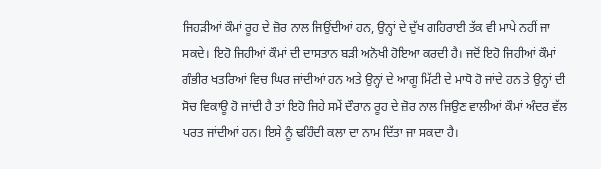ਜਿਹੜੀਆਂ ਕੌਮਾਂ ਰੂਹ ਦੇ ਜ਼ੋਰ ਨਾਲ ਜਿਉਂਦੀਆਂ ਹਨ, ਉਨ੍ਹਾਂ ਦੇ ਦੁੱਖ ਗਹਿਰਾਈ ਤੱਕ ਵੀ ਮਾਪੇ ਨਹੀਂ ਜਾ ਸਕਦੇ। ਇਹੋ ਜਿਹੀਆਂ ਕੌਮਾਂ ਦੀ ਦਾਸਤਾਨ ਬੜੀ ਅਨੋਖੀ ਹੋਇਆ ਕਰਦੀ ਹੈ। ਜਦੋਂ ਇਹੋ ਜਿਹੀਆਂ ਕੌਮਾਂ ਗੰਭੀਰ ਖਤਰਿਆਂ ਵਿਚ ਘਿਰ ਜਾਂਦੀਆਂ ਹਨ ਅਤੇ ਉਨ੍ਹਾਂ ਦੇ ਆਗੂ ਮਿੱਟੀ ਦੇ ਮਾਧੋ ਹੋ ਜਾਂਦੇ ਹਨ ਤੇ ਉਨ੍ਹਾਂ ਦੀ ਸੋਚ ਵਿਕਾਊ ਹੋ ਜਾਂਦੀ ਹੈ ਤਾਂ ਇਹੋ ਜਿਹੇ ਸਮੇਂ ਦੌਰਾਨ ਰੂਹ ਦੇ ਜ਼ੋਰ ਨਾਲ ਜਿਉਣ ਵਾਲੀਆਂ ਕੌਮਾਂ ਅੰਦਰ ਵੱਲ ਪਰਤ ਜਾਂਦੀਆਂ ਹਨ। ਇਸੇ ਨੂੰ ਢਹਿੰਦੀ ਕਲਾ ਦਾ ਨਾਮ ਦਿੱਤਾ ਜਾ ਸਕਦਾ ਹੈ।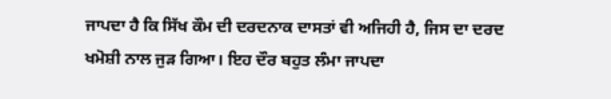ਜਾਪਦਾ ਹੈ ਕਿ ਸਿੱਖ ਕੌਮ ਦੀ ਦਰਦਨਾਕ ਦਾਸਤਾਂ ਵੀ ਅਜਿਹੀ ਹੈ, ਜਿਸ ਦਾ ਦਰਦ ਖਮੋਸ਼ੀ ਨਾਲ ਜੁੜ ਗਿਆ। ਇਹ ਦੌਰ ਬਹੁਤ ਲੰਮਾ ਜਾਪਦਾ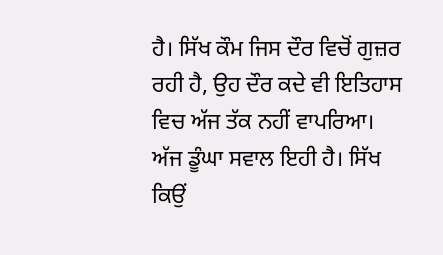ਹੈ। ਸਿੱਖ ਕੌਮ ਜਿਸ ਦੌਰ ਵਿਚੋਂ ਗੁਜ਼ਰ ਰਹੀ ਹੈ, ਉਹ ਦੌਰ ਕਦੇ ਵੀ ਇਤਿਹਾਸ ਵਿਚ ਅੱਜ ਤੱਕ ਨਹੀਂ ਵਾਪਰਿਆ। ਅੱਜ ਡੂੰਘਾ ਸਵਾਲ ਇਹੀ ਹੈ। ਸਿੱਖ ਕਿਉਂ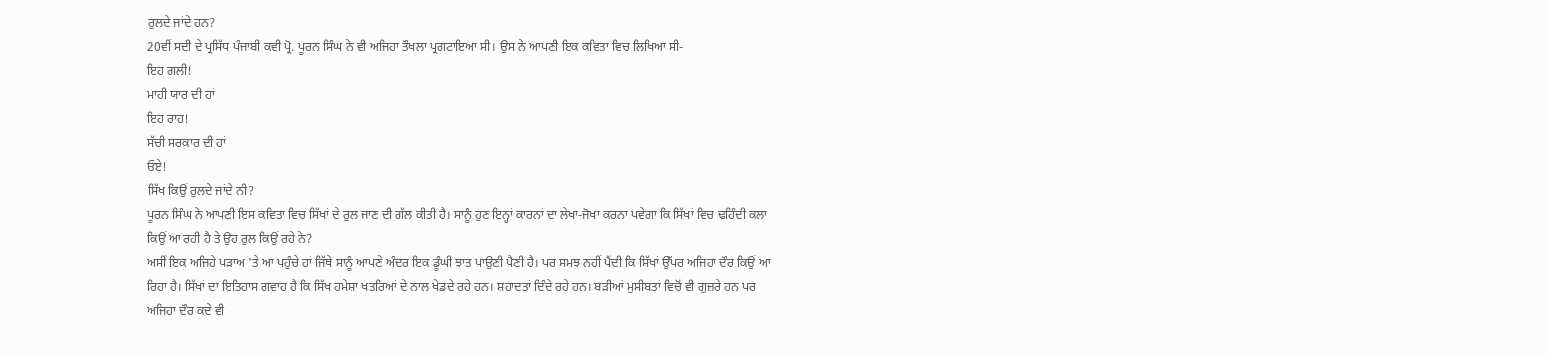ਰੁਲਦੇ ਜਾਂਦੇ ਹਨ?
20ਵੀਂ ਸਦੀ ਦੇ ਪ੍ਰਸਿੱਧ ਪੰਜਾਬੀ ਕਵੀ ਪ੍ਰੋ. ਪੂਰਨ ਸਿੰਘ ਨੇ ਵੀ ਅਜਿਹਾ ਤੌਖਲਾ ਪ੍ਰਗਟਾਇਆ ਸੀ। ਉਸ ਨੇ ਆਪਣੀ ਇਕ ਕਵਿਤਾ ਵਿਚ ਲਿਖਿਆ ਸੀ-
ਇਹ ਗਲੀ!
ਮਾਹੀ ਯਾਰ ਦੀ ਹਾਂ
ਇਹ ਰਾਹ!
ਸੱਚੀ ਸਰਕਾਰ ਦੀ ਹਾਂ
ਓਏ!
ਸਿੱਖ ਕਿਉਂ ਰੁਲਦੇ ਜਾਂਦੇ ਨੀ?
ਪੂਰਨ ਸਿੰਘ ਨੇ ਆਪਣੀ ਇਸ ਕਵਿਤਾ ਵਿਚ ਸਿੱਖਾਂ ਦੇ ਰੁਲ ਜਾਣ ਦੀ ਗੱਲ ਕੀਤੀ ਹੈ। ਸਾਨੂੰ ਹੁਣ ਇਨ੍ਹਾਂ ਕਾਰਨਾਂ ਦਾ ਲੇਖਾ-ਜੋਖਾ ਕਰਨਾ ਪਵੇਗਾ ਕਿ ਸਿੱਖਾਂ ਵਿਚ ਢਹਿੰਦੀ ਕਲਾ ਕਿਉਂ ਆ ਰਹੀ ਹੈ ਤੇ ਉਹ ਰੁਲ ਕਿਉਂ ਰਹੇ ਨੇ?
ਅਸੀਂ ਇਕ ਅਜਿਹੇ ਪੜਾਅ 'ਤੇ ਆ ਪਹੁੰਚੇ ਹਾਂ ਜਿੱਥੇ ਸਾਨੂੰ ਆਪਣੇ ਅੰਦਰ ਇਕ ਡੂੰਘੀ ਝਾਤ ਪਾਉਣੀ ਪੈਣੀ ਹੈ। ਪਰ ਸਮਝ ਨਹੀਂ ਪੈਂਦੀ ਕਿ ਸਿੱਖਾਂ ਉੱਪਰ ਅਜਿਹਾ ਦੌਰ ਕਿਉਂ ਆ ਰਿਹਾ ਹੈ। ਸਿੱਖਾਂ ਦਾ ਇਤਿਹਾਸ ਗਵਾਹ ਹੈ ਕਿ ਸਿੱਖ ਹਮੇਸ਼ਾ ਖਤਰਿਆਂ ਦੇ ਨਾਲ ਖੇਡਦੇ ਰਹੇ ਹਨ। ਸ਼ਹਾਦਤਾਂ ਦਿੰਦੇ ਰਹੇ ਹਨ। ਬੜੀਆਂ ਮੁਸੀਬਤਾਂ ਵਿਚੋਂ ਵੀ ਗੁਜ਼ਰੇ ਹਨ ਪਰ ਅਜਿਹਾ ਦੌਰ ਕਦੇ ਵੀ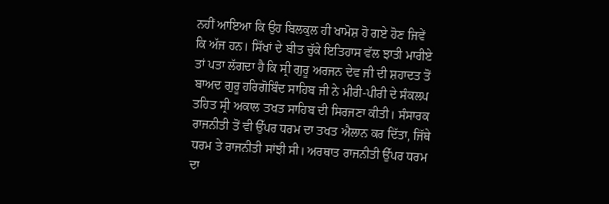ਨਹੀਂ ਆਇਆ ਕਿ ਉਹ ਬਿਲਕੁਲ ਹੀ ਖਾਮੋਸ਼ ਹੋ ਗਏ ਹੋਣ ਜਿਵੇਂ ਕਿ ਅੱਜ ਹਨ। ਸਿੱਖਾਂ ਦੇ ਬੀਤ ਚੁੱਕੇ ਇਤਿਹਾਸ ਵੱਲ ਝਾਤੀ ਮਾਰੀਏ ਤਾਂ ਪਤਾ ਲੱਗਦਾ ਹੈ ਕਿ ਸ੍ਰੀ ਗੁਰੂ ਅਰਜਨ ਦੇਵ ਜੀ ਦੀ ਸ਼ਹਾਦਤ ਤੋਂ ਬਾਅਦ ਗੁਰੂ ਹਰਿਗੋਬਿੰਦ ਸਾਹਿਬ ਜੀ ਨੇ ਮੀਰੀ-ਪੀਰੀ ਦੇ ਸੰਕਲਪ ਤਹਿਤ ਸ੍ਰੀ ਅਕਾਲ ਤਖਤ ਸਾਹਿਬ ਦੀ ਸਿਰਜਣਾ ਕੀਤੀ। ਸੰਸਾਰਕ ਰਾਜਨੀਤੀ ਤੋਂ ਵੀ ਉੱਪਰ ਧਰਮ ਦਾ ਤਖਤ ਐਲਾਨ ਕਰ ਦਿੱਤਾ, ਜਿੱਥੇ ਧਰਮ ਤੇ ਰਾਜਨੀਤੀ ਸਾਂਝੀ ਸੀ। ਅਰਥਾਤ ਰਾਜਨੀਤੀ ਉੱਪਰ ਧਰਮ ਦਾ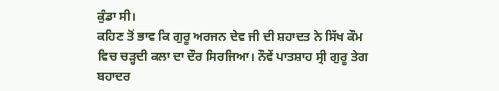ਕੁੰਡਾ ਸੀ।
ਕਹਿਣ ਤੋਂ ਭਾਵ ਕਿ ਗੁਰੂ ਅਰਜਨ ਦੇਵ ਜੀ ਦੀ ਸ਼ਹਾਦਤ ਨੇ ਸਿੱਖ ਕੌਮ ਵਿਚ ਚੜ੍ਹਦੀ ਕਲਾ ਦਾ ਦੌਰ ਸਿਰਜਿਆ। ਨੌਵੇਂ ਪਾਤਸ਼ਾਹ ਸ੍ਰੀ ਗੁਰੂ ਤੇਗ ਬਹਾਦਰ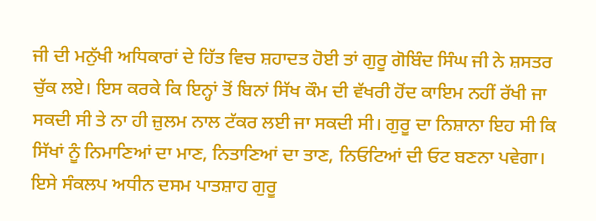ਜੀ ਦੀ ਮਨੁੱਖੀ ਅਧਿਕਾਰਾਂ ਦੇ ਹਿੱਤ ਵਿਚ ਸ਼ਹਾਦਤ ਹੋਈ ਤਾਂ ਗੁਰੂ ਗੋਬਿੰਦ ਸਿੰਘ ਜੀ ਨੇ ਸ਼ਸਤਰ ਚੁੱਕ ਲਏ। ਇਸ ਕਰਕੇ ਕਿ ਇਨ੍ਹਾਂ ਤੋਂ ਬਿਨਾਂ ਸਿੱਖ ਕੌਮ ਦੀ ਵੱਖਰੀ ਹੋਂਦ ਕਾਇਮ ਨਹੀਂ ਰੱਖੀ ਜਾ ਸਕਦੀ ਸੀ ਤੇ ਨਾ ਹੀ ਜ਼ੁਲਮ ਨਾਲ ਟੱਕਰ ਲਈ ਜਾ ਸਕਦੀ ਸੀ। ਗੁਰੂ ਦਾ ਨਿਸ਼ਾਨਾ ਇਹ ਸੀ ਕਿ ਸਿੱਖਾਂ ਨੂੰ ਨਿਮਾਣਿਆਂ ਦਾ ਮਾਣ, ਨਿਤਾਣਿਆਂ ਦਾ ਤਾਣ, ਨਿਓਟਿਆਂ ਦੀ ਓਟ ਬਣਨਾ ਪਵੇਗਾ। ਇਸੇ ਸੰਕਲਪ ਅਧੀਨ ਦਸਮ ਪਾਤਸ਼ਾਹ ਗੁਰੂ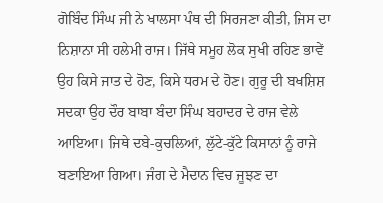ਗੋਬਿੰਦ ਸਿੰਘ ਜੀ ਨੇ ਖਾਲਸਾ ਪੰਥ ਦੀ ਸਿਰਜਣਾ ਕੀਤੀ, ਜਿਸ ਦਾ ਨਿਸ਼ਾਨਾ ਸੀ ਹਲੇਮੀ ਰਾਜ। ਜਿੱਥੇ ਸਮੂਹ ਲੋਕ ਸੁਖੀ ਰਹਿਣ ਭਾਵੇਂ ਉਹ ਕਿਸੇ ਜਾਤ ਦੇ ਹੋਣ, ਕਿਸੇ ਧਰਮ ਦੇ ਹੋਣ। ਗੁਰੂ ਦੀ ਬਖਸ਼ਿਸ਼ ਸਦਕਾ ਉਹ ਦੌਰ ਬਾਬਾ ਬੰਦਾ ਸਿੰਘ ਬਹਾਦਰ ਦੇ ਰਾਜ ਵੇਲੇ ਆਇਆ। ਜਿਥੇ ਦਬੇ-ਕੁਚਲਿਆਂ, ਲੁੱਟੇ-ਕੁੱਟੇ ਕਿਸਾਨਾਂ ਨੂੰ ਰਾਜੇ ਬਣਾਇਆ ਗਿਆ। ਜੰਗ ਦੇ ਮੈਦਾਨ ਵਿਚ ਜੂਝਣ ਦਾ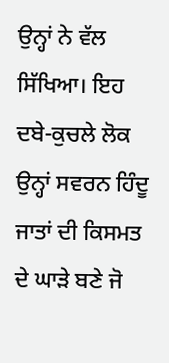ਉਨ੍ਹਾਂ ਨੇ ਵੱਲ ਸਿੱਖਿਆ। ਇਹ ਦਬੇ-ਕੁਚਲੇ ਲੋਕ ਉਨ੍ਹਾਂ ਸਵਰਨ ਹਿੰਦੂ ਜਾਤਾਂ ਦੀ ਕਿਸਮਤ ਦੇ ਘਾੜੇ ਬਣੇ ਜੋ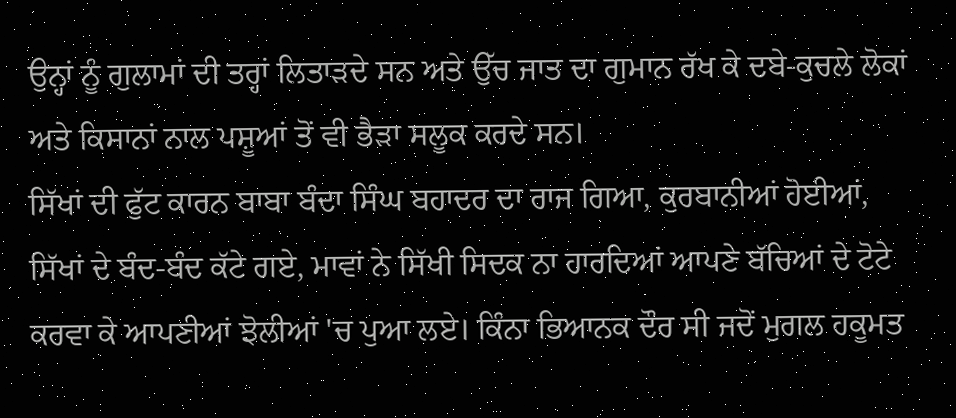ਉਨ੍ਹਾਂ ਨੂੰ ਗੁਲਾਮਾਂ ਦੀ ਤਰ੍ਹਾਂ ਲਿਤਾੜਦੇ ਸਨ ਅਤੇ ਉੱਚ ਜਾਤ ਦਾ ਗੁਮਾਨ ਰੱਖ ਕੇ ਦਬੇ-ਕੁਚਲੇ ਲੋਕਾਂ ਅਤੇ ਕਿਸਾਨਾਂ ਨਾਲ ਪਸ਼ੂਆਂ ਤੋਂ ਵੀ ਭੈੜਾ ਸਲੂਕ ਕਰਦੇ ਸਨ।
ਸਿੱਖਾਂ ਦੀ ਫੁੱਟ ਕਾਰਨ ਬਾਬਾ ਬੰਦਾ ਸਿੰਘ ਬਹਾਦਰ ਦਾ ਰਾਜ ਗਿਆ, ਕੁਰਬਾਨੀਆਂ ਹੋਈਆਂ, ਸਿੱਖਾਂ ਦੇ ਬੰਦ-ਬੰਦ ਕੱਟੇ ਗਏ, ਮਾਵਾਂ ਨੇ ਸਿੱਖੀ ਸਿਦਕ ਨਾ ਹਾਰਦਿਆਂ ਆਪਣੇ ਬੱਚਿਆਂ ਦੇ ਟੋਟੇ ਕਰਵਾ ਕੇ ਆਪਣੀਆਂ ਝੋਲੀਆਂ 'ਚ ਪੁਆ ਲਏ। ਕਿੰਨਾ ਭਿਆਨਕ ਦੌਰ ਸੀ ਜਦੋਂ ਮੁਗਲ ਹਕੂਮਤ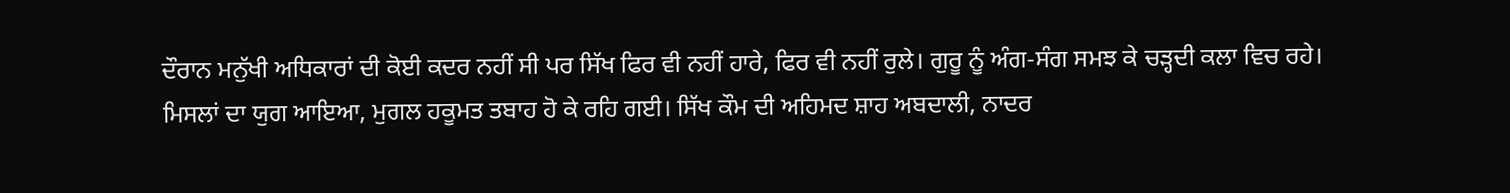ਦੌਰਾਨ ਮਨੁੱਖੀ ਅਧਿਕਾਰਾਂ ਦੀ ਕੋਈ ਕਦਰ ਨਹੀਂ ਸੀ ਪਰ ਸਿੱਖ ਫਿਰ ਵੀ ਨਹੀਂ ਹਾਰੇ, ਫਿਰ ਵੀ ਨਹੀਂ ਰੁਲੇ। ਗੁਰੂ ਨੂੰ ਅੰਗ-ਸੰਗ ਸਮਝ ਕੇ ਚੜ੍ਹਦੀ ਕਲਾ ਵਿਚ ਰਹੇ।
ਮਿਸਲਾਂ ਦਾ ਯੁਗ ਆਇਆ, ਮੁਗਲ ਹਕੂਮਤ ਤਬਾਹ ਹੋ ਕੇ ਰਹਿ ਗਈ। ਸਿੱਖ ਕੌਮ ਦੀ ਅਹਿਮਦ ਸ਼ਾਹ ਅਬਦਾਲੀ, ਨਾਦਰ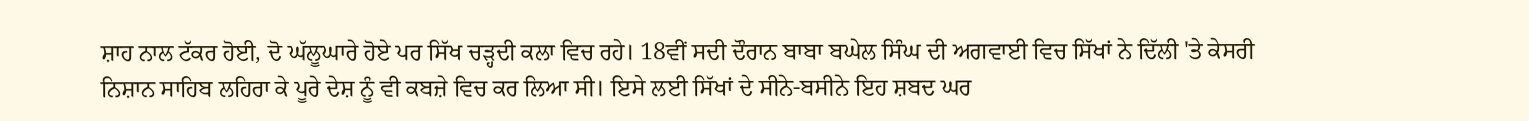ਸ਼ਾਹ ਨਾਲ ਟੱਕਰ ਹੋਈ, ਦੋ ਘੱਲੂਘਾਰੇ ਹੋਏ ਪਰ ਸਿੱਖ ਚੜ੍ਹਦੀ ਕਲਾ ਵਿਚ ਰਹੇ। 18ਵੀਂ ਸਦੀ ਦੌਰਾਨ ਬਾਬਾ ਬਘੇਲ ਸਿੰਘ ਦੀ ਅਗਵਾਈ ਵਿਚ ਸਿੱਖਾਂ ਨੇ ਦਿੱਲੀ 'ਤੇ ਕੇਸਰੀ ਨਿਸ਼ਾਨ ਸਾਹਿਬ ਲਹਿਰਾ ਕੇ ਪੂਰੇ ਦੇਸ਼ ਨੂੰ ਵੀ ਕਬਜ਼ੇ ਵਿਚ ਕਰ ਲਿਆ ਸੀ। ਇਸੇ ਲਈ ਸਿੱਖਾਂ ਦੇ ਸੀਨੇ-ਬਸੀਨੇ ਇਹ ਸ਼ਬਦ ਘਰ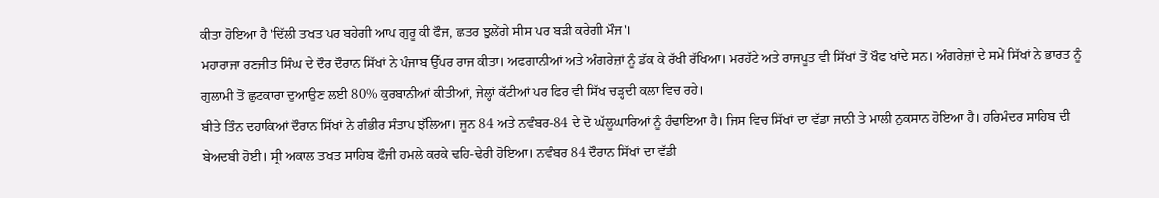ਕੀਤਾ ਹੋਇਆ ਹੈ 'ਦਿੱਲੀ ਤਖਤ ਪਰ ਬਹੇਗੀ ਆਪ ਗੁਰੂ ਕੀ ਫੌਜ, ਛਤਰ ਝੁਲੇਂਗੇ ਸੀਸ ਪਰ ਬੜੀ ਕਰੇਗੀ ਮੌਜ'।
ਮਹਾਰਾਜਾ ਰਣਜੀਤ ਸਿੰਘ ਦੇ ਦੌਰ ਦੌਰਾਨ ਸਿੱਖਾਂ ਨੇ ਪੰਜਾਬ ਉੱਪਰ ਰਾਜ ਕੀਤਾ। ਅਫਗਾਨੀਆਂ ਅਤੇ ਅੰਗਰੇਜ਼ਾਂ ਨੂੰ ਡੱਕ ਕੇ ਰੱਖੀ ਰੱਖਿਆ। ਮਰਹੱਟੇ ਅਤੇ ਰਾਜਪੂਤ ਵੀ ਸਿੱਖਾਂ ਤੋਂ ਖੌਫ ਖਾਂਦੇ ਸਨ। ਅੰਗਰੇਜ਼ਾਂ ਦੇ ਸਮੇਂ ਸਿੱਖਾਂ ਨੇ ਭਾਰਤ ਨੂੰ ਗੁਲਾਮੀ ਤੋਂ ਛੁਟਕਾਰਾ ਦੁਆਉਣ ਲਈ 80% ਕੁਰਬਾਨੀਆਂ ਕੀਤੀਆਂ, ਜੇਲ੍ਹਾਂ ਕੱਟੀਆਂ ਪਰ ਫਿਰ ਵੀ ਸਿੱਖ ਚੜ੍ਹਦੀ ਕਲਾ ਵਿਚ ਰਹੇ।
ਬੀਤੇ ਤਿੰਨ ਦਹਾਕਿਆਂ ਦੌਰਾਨ ਸਿੱਖਾਂ ਨੇ ਗੰਭੀਰ ਸੰਤਾਪ ਝੱਲਿਆ। ਜੂਨ 84 ਅਤੇ ਨਵੰਬਰ-84 ਦੇ ਦੋ ਘੱਲੂਘਾਰਿਆਂ ਨੂੰ ਹੰਢਾਇਆ ਹੈ। ਜਿਸ ਵਿਚ ਸਿੱਖਾਂ ਦਾ ਵੱਡਾ ਜਾਨੀ ਤੇ ਮਾਲੀ ਨੁਕਸਾਨ ਹੋਇਆ ਹੈ। ਹਰਿਮੰਦਰ ਸਾਹਿਬ ਦੀ ਬੇਅਦਬੀ ਹੋਈ। ਸ੍ਰੀ ਅਕਾਲ ਤਖਤ ਸਾਹਿਬ ਫੌਜੀ ਹਮਲੇ ਕਰਕੇ ਢਹਿ-ਢੇਰੀ ਹੋਇਆ। ਨਵੰਬਰ 84 ਦੌਰਾਨ ਸਿੱਖਾਂ ਦਾ ਵੱਡੀ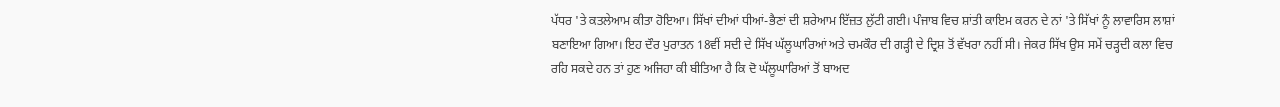ਪੱਧਰ 'ਤੇ ਕਤਲੇਆਮ ਕੀਤਾ ਹੋਇਆ। ਸਿੱਖਾਂ ਦੀਆਂ ਧੀਆਂ-ਭੈਣਾਂ ਦੀ ਸ਼ਰੇਆਮ ਇੱਜ਼ਤ ਲੁੱਟੀ ਗਈ। ਪੰਜਾਬ ਵਿਚ ਸ਼ਾਂਤੀ ਕਾਇਮ ਕਰਨ ਦੇ ਨਾਂ 'ਤੇ ਸਿੱਖਾਂ ਨੂੰ ਲਾਵਾਰਿਸ ਲਾਸ਼ਾਂ ਬਣਾਇਆ ਗਿਆ। ਇਹ ਦੌਰ ਪੁਰਾਤਨ 18ਵੀਂ ਸਦੀ ਦੇ ਸਿੱਖ ਘੱਲੂਘਾਰਿਆਂ ਅਤੇ ਚਮਕੌਰ ਦੀ ਗੜ੍ਹੀ ਦੇ ਦ੍ਰਿਸ਼ ਤੋਂ ਵੱਖਰਾ ਨਹੀਂ ਸੀ। ਜੇਕਰ ਸਿੱਖ ਉਸ ਸਮੇਂ ਚੜ੍ਹਦੀ ਕਲਾ ਵਿਚ ਰਹਿ ਸਕਦੇ ਹਨ ਤਾਂ ਹੁਣ ਅਜਿਹਾ ਕੀ ਬੀਤਿਆ ਹੈ ਕਿ ਦੋ ਘੱਲੂਘਾਰਿਆਂ ਤੋਂ ਬਾਅਦ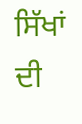ਸਿੱਖਾਂ ਦੀ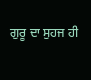ਗੁਰੂ ਦਾ ਸੁਹਜ ਹੀ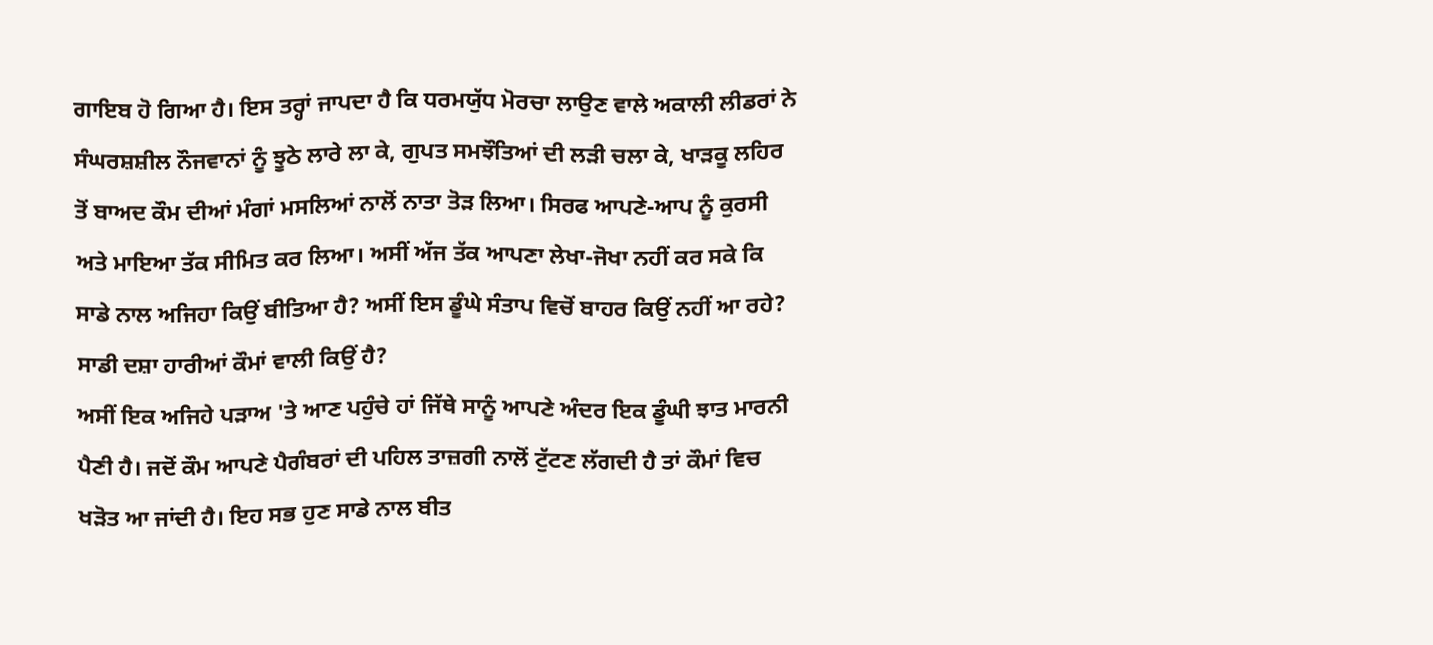ਗਾਇਬ ਹੋ ਗਿਆ ਹੈ। ਇਸ ਤਰ੍ਹਾਂ ਜਾਪਦਾ ਹੈ ਕਿ ਧਰਮਯੁੱਧ ਮੋਰਚਾ ਲਾਉਣ ਵਾਲੇ ਅਕਾਲੀ ਲੀਡਰਾਂ ਨੇ ਸੰਘਰਸ਼ਸ਼ੀਲ ਨੌਜਵਾਨਾਂ ਨੂੰ ਝੂਠੇ ਲਾਰੇ ਲਾ ਕੇ, ਗੁਪਤ ਸਮਝੌਤਿਆਂ ਦੀ ਲੜੀ ਚਲਾ ਕੇ, ਖਾੜਕੂ ਲਹਿਰ ਤੋਂ ਬਾਅਦ ਕੌਮ ਦੀਆਂ ਮੰਗਾਂ ਮਸਲਿਆਂ ਨਾਲੋਂ ਨਾਤਾ ਤੋੜ ਲਿਆ। ਸਿਰਫ ਆਪਣੇ-ਆਪ ਨੂੰ ਕੁਰਸੀ ਅਤੇ ਮਾਇਆ ਤੱਕ ਸੀਮਿਤ ਕਰ ਲਿਆ। ਅਸੀਂ ਅੱਜ ਤੱਕ ਆਪਣਾ ਲੇਖਾ-ਜੋਖਾ ਨਹੀਂ ਕਰ ਸਕੇ ਕਿ ਸਾਡੇ ਨਾਲ ਅਜਿਹਾ ਕਿਉਂ ਬੀਤਿਆ ਹੈ? ਅਸੀਂ ਇਸ ਡੂੰਘੇ ਸੰਤਾਪ ਵਿਚੋਂ ਬਾਹਰ ਕਿਉਂ ਨਹੀਂ ਆ ਰਹੇ? ਸਾਡੀ ਦਸ਼ਾ ਹਾਰੀਆਂ ਕੌਮਾਂ ਵਾਲੀ ਕਿਉਂ ਹੈ?
ਅਸੀਂ ਇਕ ਅਜਿਹੇ ਪੜਾਅ 'ਤੇ ਆਣ ਪਹੁੰਚੇ ਹਾਂ ਜਿੱਥੇ ਸਾਨੂੰ ਆਪਣੇ ਅੰਦਰ ਇਕ ਡੂੰਘੀ ਝਾਤ ਮਾਰਨੀ ਪੈਣੀ ਹੈ। ਜਦੋਂ ਕੌਮ ਆਪਣੇ ਪੈਗੰਬਰਾਂ ਦੀ ਪਹਿਲ ਤਾਜ਼ਗੀ ਨਾਲੋਂ ਟੁੱਟਣ ਲੱਗਦੀ ਹੈ ਤਾਂ ਕੌਮਾਂ ਵਿਚ ਖੜੋਤ ਆ ਜਾਂਦੀ ਹੈ। ਇਹ ਸਭ ਹੁਣ ਸਾਡੇ ਨਾਲ ਬੀਤ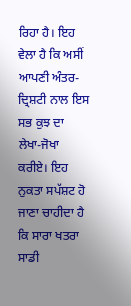ਰਿਹਾ ਹੈ। ਇਹ ਵੇਲਾ ਹੈ ਕਿ ਅਸੀਂ ਆਪਣੀ ਅੰਤਰ-ਦ੍ਰਿਸ਼ਟੀ ਨਾਲ ਇਸ ਸਭ ਕੁਝ ਦਾ ਲੇਖਾ-ਜੋਖਾ ਕਰੀਏ। ਇਹ ਨੁਕਤਾ ਸਪੱਸ਼ਟ ਹੋ ਜਾਣਾ ਚਾਹੀਦਾ ਹੈ ਕਿ ਸਾਰਾ ਖਤਰਾ ਸਾਡੀ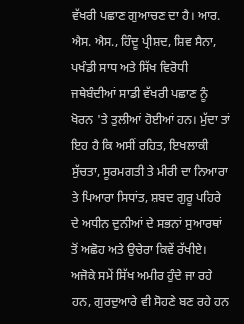ਵੱਖਰੀ ਪਛਾਣ ਗੁਆਚਣ ਦਾ ਹੈ। ਆਰ. ਐਸ. ਐਸ., ਹਿੰਦੂ ਪ੍ਰੀਸ਼ਦ, ਸ਼ਿਵ ਸੈਨਾ, ਪਖੰਡੀ ਸਾਧ ਅਤੇ ਸਿੱਖ ਵਿਰੋਧੀ ਜਥੇਬੰਦੀਆਂ ਸਾਡੀ ਵੱਖਰੀ ਪਛਾਣ ਨੂੰ ਖੋਰਨ 'ਤੇ ਤੁਲੀਆਂ ਹੋਈਆਂ ਹਨ। ਮੁੱਦਾ ਤਾਂ ਇਹ ਹੈ ਕਿ ਅਸੀਂ ਰਹਿਤ, ਇਖਲਾਕੀ ਸੁੱਚਤਾ, ਸੂਰਮਗਤੀ ਤੇ ਮੀਰੀ ਦਾ ਨਿਆਰਾ ਤੇ ਪਿਆਰਾ ਸਿਧਾਂਤ, ਸ਼ਬਦ ਗੁਰੂ ਪਹਿਰੇ ਦੇ ਅਧੀਨ ਦੁਨੀਆਂ ਦੇ ਸਭਨਾਂ ਸੁਆਰਥਾਂ ਤੋਂ ਅਛੋਹ ਅਤੇ ਉਚੇਰਾ ਕਿਵੇਂ ਰੱਖੀਏ।
ਅਜੋਕੇ ਸਮੇਂ ਸਿੱਖ ਅਮੀਰ ਹੁੰਦੇ ਜਾ ਰਹੇ ਹਨ, ਗੁਰਦੁਆਰੇ ਵੀ ਸੋਹਣੇ ਬਣ ਰਹੇ ਹਨ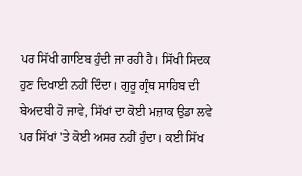ਪਰ ਸਿੱਖੀ ਗਾਇਬ ਹੁੰਦੀ ਜਾ ਰਹੀ ਹੈ। ਸਿੱਖੀ ਸਿਦਕ ਹੁਣ ਦਿਖਾਈ ਨਹੀਂ ਦਿੰਦਾ। ਗੁਰੂ ਗ੍ਰੰਥ ਸਾਹਿਬ ਦੀ ਬੇਅਦਬੀ ਹੋ ਜਾਵੇ, ਸਿੱਖਾਂ ਦਾ ਕੋਈ ਮਜ਼ਾਕ ਉਡਾ ਲਵੇ ਪਰ ਸਿੱਖਾਂ 'ਤੇ ਕੋਈ ਅਸਰ ਨਹੀਂ ਹੁੰਦਾ। ਕਈ ਸਿੱਖ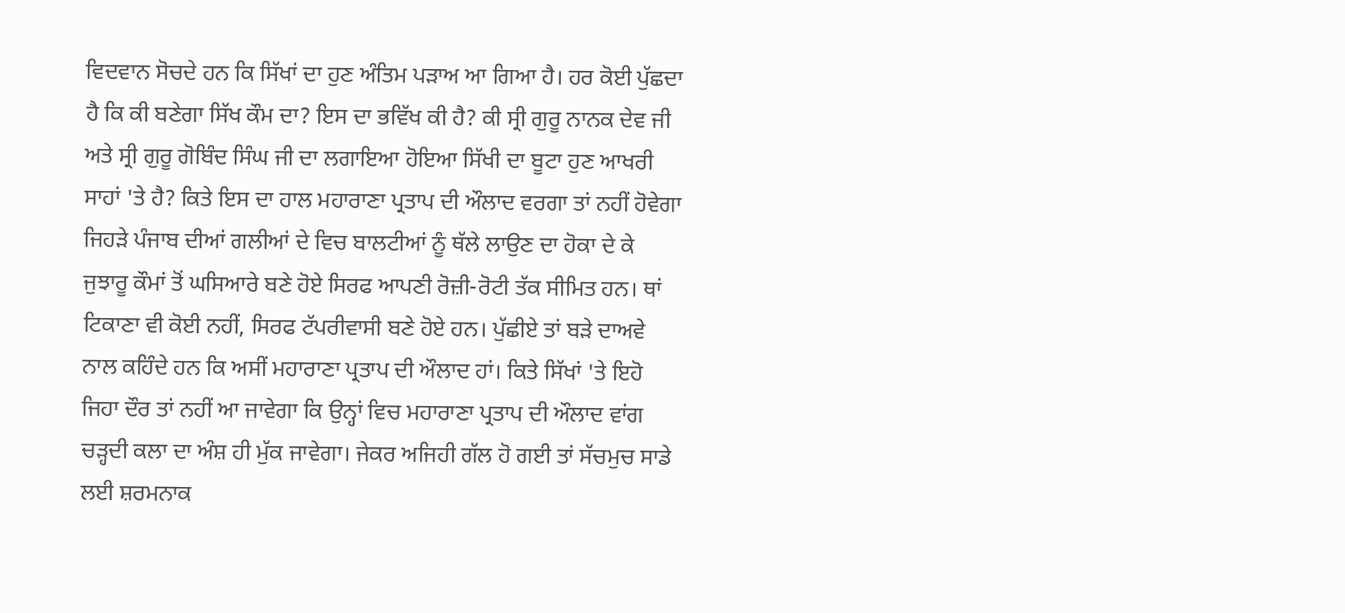ਵਿਦਵਾਨ ਸੋਚਦੇ ਹਨ ਕਿ ਸਿੱਖਾਂ ਦਾ ਹੁਣ ਅੰਤਿਮ ਪੜਾਅ ਆ ਗਿਆ ਹੈ। ਹਰ ਕੋਈ ਪੁੱਛਦਾ ਹੈ ਕਿ ਕੀ ਬਣੇਗਾ ਸਿੱਖ ਕੌਮ ਦਾ? ਇਸ ਦਾ ਭਵਿੱਖ ਕੀ ਹੈ? ਕੀ ਸ੍ਰੀ ਗੁਰੂ ਨਾਨਕ ਦੇਵ ਜੀ ਅਤੇ ਸ੍ਰੀ ਗੁਰੂ ਗੋਬਿੰਦ ਸਿੰਘ ਜੀ ਦਾ ਲਗਾਇਆ ਹੋਇਆ ਸਿੱਖੀ ਦਾ ਬੂਟਾ ਹੁਣ ਆਖਰੀ ਸਾਹਾਂ 'ਤੇ ਹੈ? ਕਿਤੇ ਇਸ ਦਾ ਹਾਲ ਮਹਾਰਾਣਾ ਪ੍ਰਤਾਪ ਦੀ ਔਲਾਦ ਵਰਗਾ ਤਾਂ ਨਹੀਂ ਹੋਵੇਗਾ ਜਿਹੜੇ ਪੰਜਾਬ ਦੀਆਂ ਗਲੀਆਂ ਦੇ ਵਿਚ ਬਾਲਟੀਆਂ ਨੂੰ ਥੱਲੇ ਲਾਉਣ ਦਾ ਹੋਕਾ ਦੇ ਕੇ ਜੁਝਾਰੂ ਕੌਮਾਂ ਤੋਂ ਘਸਿਆਰੇ ਬਣੇ ਹੋਏ ਸਿਰਫ ਆਪਣੀ ਰੋਜ਼ੀ-ਰੋਟੀ ਤੱਕ ਸੀਮਿਤ ਹਨ। ਥਾਂ ਟਿਕਾਣਾ ਵੀ ਕੋਈ ਨਹੀਂ, ਸਿਰਫ ਟੱਪਰੀਵਾਸੀ ਬਣੇ ਹੋਏ ਹਨ। ਪੁੱਛੀਏ ਤਾਂ ਬੜੇ ਦਾਅਵੇ ਨਾਲ ਕਹਿੰਦੇ ਹਨ ਕਿ ਅਸੀਂ ਮਹਾਰਾਣਾ ਪ੍ਰਤਾਪ ਦੀ ਔਲਾਦ ਹਾਂ। ਕਿਤੇ ਸਿੱਖਾਂ 'ਤੇ ਇਹੋ ਜਿਹਾ ਦੌਰ ਤਾਂ ਨਹੀਂ ਆ ਜਾਵੇਗਾ ਕਿ ਉਨ੍ਹਾਂ ਵਿਚ ਮਹਾਰਾਣਾ ਪ੍ਰਤਾਪ ਦੀ ਔਲਾਦ ਵਾਂਗ ਚੜ੍ਹਦੀ ਕਲਾ ਦਾ ਅੰਸ਼ ਹੀ ਮੁੱਕ ਜਾਵੇਗਾ। ਜੇਕਰ ਅਜਿਹੀ ਗੱਲ ਹੋ ਗਈ ਤਾਂ ਸੱਚਮੁਚ ਸਾਡੇ ਲਈ ਸ਼ਰਮਨਾਕ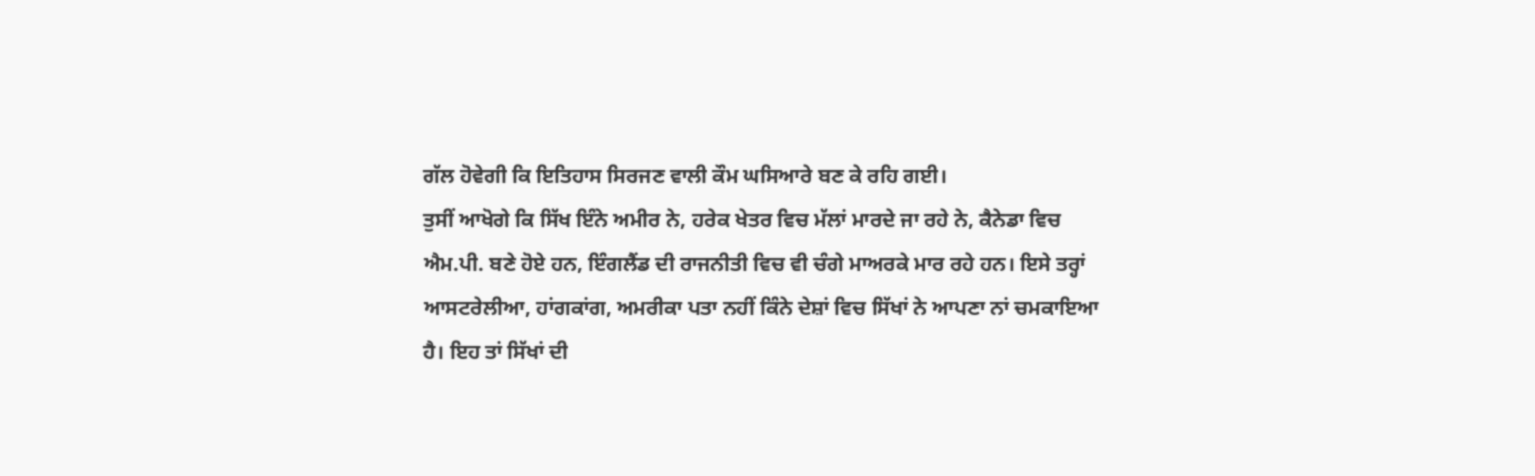ਗੱਲ ਹੋਵੇਗੀ ਕਿ ਇਤਿਹਾਸ ਸਿਰਜਣ ਵਾਲੀ ਕੌਮ ਘਸਿਆਰੇ ਬਣ ਕੇ ਰਹਿ ਗਈ।
ਤੁਸੀਂ ਆਖੋਗੇ ਕਿ ਸਿੱਖ ਇੰਨੇ ਅਮੀਰ ਨੇ, ਹਰੇਕ ਖੇਤਰ ਵਿਚ ਮੱਲਾਂ ਮਾਰਦੇ ਜਾ ਰਹੇ ਨੇ, ਕੈਨੇਡਾ ਵਿਚ ਐਮ.ਪੀ. ਬਣੇ ਹੋਏ ਹਨ, ਇੰਗਲੈਂਡ ਦੀ ਰਾਜਨੀਤੀ ਵਿਚ ਵੀ ਚੰਗੇ ਮਾਅਰਕੇ ਮਾਰ ਰਹੇ ਹਨ। ਇਸੇ ਤਰ੍ਹਾਂ ਆਸਟਰੇਲੀਆ, ਹਾਂਗਕਾਂਗ, ਅਮਰੀਕਾ ਪਤਾ ਨਹੀਂ ਕਿੰਨੇ ਦੇਸ਼ਾਂ ਵਿਚ ਸਿੱਖਾਂ ਨੇ ਆਪਣਾ ਨਾਂ ਚਮਕਾਇਆ ਹੈ। ਇਹ ਤਾਂ ਸਿੱਖਾਂ ਦੀ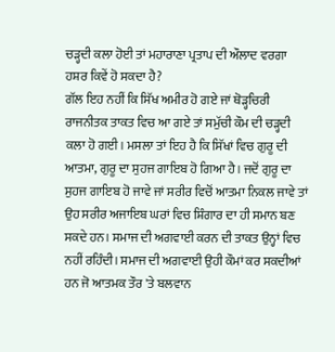ਚੜ੍ਹਦੀ ਕਲਾ ਹੋਈ ਤਾਂ ਮਹਾਰਾਣਾ ਪ੍ਰਤਾਪ ਦੀ ਔਲਾਦ ਵਰਗਾ ਹਸ਼ਰ ਕਿਵੇਂ ਹੋ ਸਕਦਾ ਹੈ?
ਗੱਲ ਇਹ ਨਹੀਂ ਕਿ ਸਿੱਖ ਅਮੀਰ ਹੋ ਗਏ ਜਾਂ ਥੋੜ੍ਹਚਿਰੀ ਰਾਜਨੀਤਕ ਤਾਕਤ ਵਿਚ ਆ ਗਏ ਤਾਂ ਸਮੁੱਚੀ ਕੌਮ ਦੀ ਚੜ੍ਹਦੀ ਕਲਾ ਹੋ ਗਈ। ਮਸਲਾ ਤਾਂ ਇਹ ਹੈ ਕਿ ਸਿੱਖਾਂ ਵਿਚ ਗੁਰੂ ਦੀ ਆਤਮਾ, ਗੁਰੂ ਦਾ ਸੁਹਜ ਗਾਇਬ ਹੋ ਗਿਆ ਹੈ। ਜਦੋਂ ਗੁਰੂ ਦਾ ਸੁਹਜ ਗਾਇਬ ਹੋ ਜਾਵੇ ਜਾਂ ਸਰੀਰ ਵਿਚੋਂ ਆਤਮਾ ਨਿਕਲ ਜਾਵੇ ਤਾਂ ਉਹ ਸਰੀਰ ਅਜਾਇਬ ਘਰਾਂ ਵਿਚ ਸ਼ਿੰਗਾਰ ਦਾ ਹੀ ਸਮਾਨ ਬਣ ਸਕਦੇ ਹਨ। ਸਮਾਜ ਦੀ ਅਗਵਾਈ ਕਰਨ ਦੀ ਤਾਕਤ ਉਨ੍ਹਾਂ ਵਿਚ ਨਹੀਂ ਰਹਿੰਦੀ। ਸਮਾਜ ਦੀ ਅਗਵਾਈ ਉਹੀ ਕੌਮਾਂ ਕਰ ਸਕਦੀਆਂ ਹਨ ਜੋ ਆਤਮਕ ਤੌਰ 'ਤੇ ਬਲਵਾਨ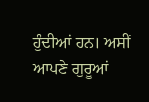ਹੁੰਦੀਆਂ ਹਨ। ਅਸੀਂ ਆਪਣੇ ਗੁਰੂਆਂ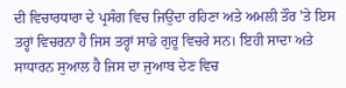ਦੀ ਵਿਚਾਰਧਾਰਾ ਦੇ ਪ੍ਰਸੰਗ ਵਿਚ ਜਿਉਂਦਾ ਰਹਿਣਾ ਅਤੇ ਅਮਲੀ ਤੌਰ 'ਤੇ ਇਸ ਤਰ੍ਹਾਂ ਵਿਚਰਨਾ ਹੈ ਜਿਸ ਤਰ੍ਹਾਂ ਸਾਡੇ ਗੁਰੂ ਵਿਚਰੇ ਸਨ। ਇਹੀ ਸਾਦਾ ਅਤੇ ਸਾਧਾਰਨ ਸੁਆਲ ਹੈ ਜਿਸ ਦਾ ਜੁਆਬ ਦੇਣ ਵਿਚ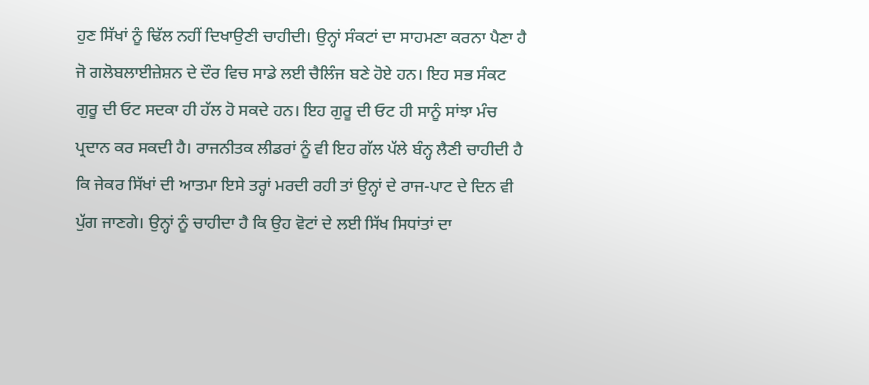ਹੁਣ ਸਿੱਖਾਂ ਨੂੰ ਢਿੱਲ ਨਹੀਂ ਦਿਖਾਉਣੀ ਚਾਹੀਦੀ। ਉਨ੍ਹਾਂ ਸੰਕਟਾਂ ਦਾ ਸਾਹਮਣਾ ਕਰਨਾ ਪੈਣਾ ਹੈ ਜੋ ਗਲੋਬਲਾਈਜ਼ੇਸ਼ਨ ਦੇ ਦੌਰ ਵਿਚ ਸਾਡੇ ਲਈ ਚੈਲਿੰਜ ਬਣੇ ਹੋਏ ਹਨ। ਇਹ ਸਭ ਸੰਕਟ ਗੁਰੂ ਦੀ ਓਟ ਸਦਕਾ ਹੀ ਹੱਲ ਹੋ ਸਕਦੇ ਹਨ। ਇਹ ਗੁਰੂ ਦੀ ਓਟ ਹੀ ਸਾਨੂੰ ਸਾਂਝਾ ਮੰਚ ਪ੍ਰਦਾਨ ਕਰ ਸਕਦੀ ਹੈ। ਰਾਜਨੀਤਕ ਲੀਡਰਾਂ ਨੂੰ ਵੀ ਇਹ ਗੱਲ ਪੱਲੇ ਬੰਨ੍ਹ ਲੈਣੀ ਚਾਹੀਦੀ ਹੈ ਕਿ ਜੇਕਰ ਸਿੱਖਾਂ ਦੀ ਆਤਮਾ ਇਸੇ ਤਰ੍ਹਾਂ ਮਰਦੀ ਰਹੀ ਤਾਂ ਉਨ੍ਹਾਂ ਦੇ ਰਾਜ-ਪਾਟ ਦੇ ਦਿਨ ਵੀ ਪੁੱਗ ਜਾਣਗੇ। ਉਨ੍ਹਾਂ ਨੂੰ ਚਾਹੀਦਾ ਹੈ ਕਿ ਉਹ ਵੋਟਾਂ ਦੇ ਲਈ ਸਿੱਖ ਸਿਧਾਂਤਾਂ ਦਾ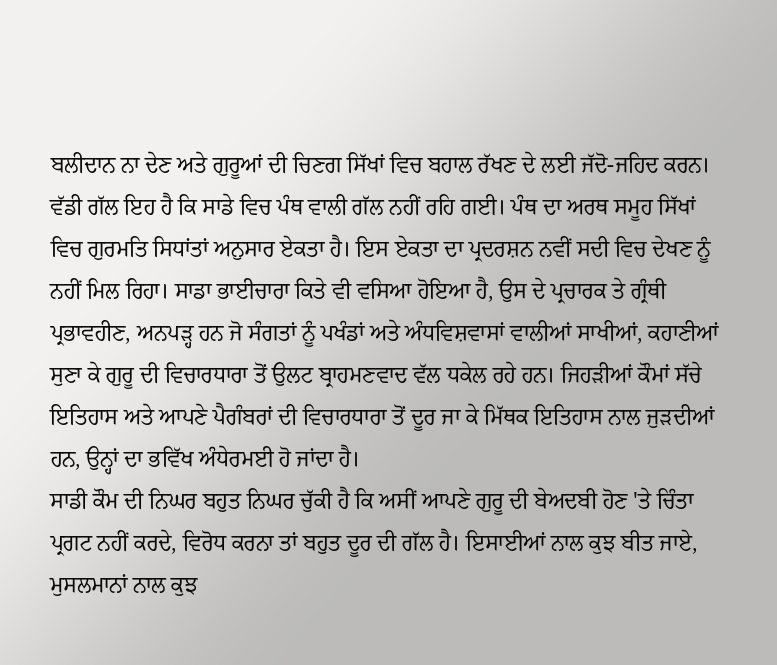ਬਲੀਦਾਨ ਨਾ ਦੇਣ ਅਤੇ ਗੁਰੂਆਂ ਦੀ ਚਿਣਗ ਸਿੱਖਾਂ ਵਿਚ ਬਹਾਲ ਰੱਖਣ ਦੇ ਲਈ ਜੱਦੋ-ਜਹਿਦ ਕਰਨ।
ਵੱਡੀ ਗੱਲ ਇਹ ਹੈ ਕਿ ਸਾਡੇ ਵਿਚ ਪੰਥ ਵਾਲੀ ਗੱਲ ਨਹੀਂ ਰਹਿ ਗਈ। ਪੰਥ ਦਾ ਅਰਥ ਸਮੂਹ ਸਿੱਖਾਂ ਵਿਚ ਗੁਰਮਤਿ ਸਿਧਾਂਤਾਂ ਅਨੁਸਾਰ ਏਕਤਾ ਹੈ। ਇਸ ਏਕਤਾ ਦਾ ਪ੍ਰਦਰਸ਼ਨ ਨਵੀਂ ਸਦੀ ਵਿਚ ਦੇਖਣ ਨੂੰ ਨਹੀਂ ਮਿਲ ਰਿਹਾ। ਸਾਡਾ ਭਾਈਚਾਰਾ ਕਿਤੇ ਵੀ ਵਸਿਆ ਹੋਇਆ ਹੈ, ਉਸ ਦੇ ਪ੍ਰਚਾਰਕ ਤੇ ਗ੍ਰੰਥੀ ਪ੍ਰਭਾਵਹੀਣ, ਅਨਪੜ੍ਹ ਹਨ ਜੋ ਸੰਗਤਾਂ ਨੂੰ ਪਖੰਡਾਂ ਅਤੇ ਅੰਧਵਿਸ਼ਵਾਸਾਂ ਵਾਲੀਆਂ ਸਾਖੀਆਂ, ਕਹਾਣੀਆਂ ਸੁਣਾ ਕੇ ਗੁਰੂ ਦੀ ਵਿਚਾਰਧਾਰਾ ਤੋਂ ਉਲਟ ਬ੍ਰਾਹਮਣਵਾਦ ਵੱਲ ਧਕੇਲ ਰਹੇ ਹਨ। ਜਿਹੜੀਆਂ ਕੌਮਾਂ ਸੱਚੇ ਇਤਿਹਾਸ ਅਤੇ ਆਪਣੇ ਪੈਗੰਬਰਾਂ ਦੀ ਵਿਚਾਰਧਾਰਾ ਤੋਂ ਦੂਰ ਜਾ ਕੇ ਮਿੱਥਕ ਇਤਿਹਾਸ ਨਾਲ ਜੁੜਦੀਆਂ ਹਨ, ਉਨ੍ਹਾਂ ਦਾ ਭਵਿੱਖ ਅੰਧੇਰਮਈ ਹੋ ਜਾਂਦਾ ਹੈ।
ਸਾਡੀ ਕੌਮ ਦੀ ਨਿਘਰ ਬਹੁਤ ਨਿਘਰ ਚੁੱਕੀ ਹੈ ਕਿ ਅਸੀਂ ਆਪਣੇ ਗੁਰੂ ਦੀ ਬੇਅਦਬੀ ਹੋਣ 'ਤੇ ਚਿੰਤਾ ਪ੍ਰਗਟ ਨਹੀਂ ਕਰਦੇ, ਵਿਰੋਧ ਕਰਨਾ ਤਾਂ ਬਹੁਤ ਦੂਰ ਦੀ ਗੱਲ ਹੈ। ਇਸਾਈਆਂ ਨਾਲ ਕੁਝ ਬੀਤ ਜਾਏ, ਮੁਸਲਮਾਨਾਂ ਨਾਲ ਕੁਝ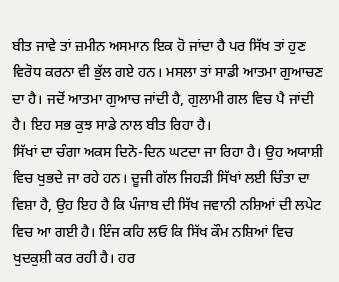ਬੀਤ ਜਾਵੇ ਤਾਂ ਜ਼ਮੀਨ ਅਸਮਾਨ ਇਕ ਹੋ ਜਾਂਦਾ ਹੈ ਪਰ ਸਿੱਖ ਤਾਂ ਹੁਣ ਵਿਰੋਧ ਕਰਨਾ ਵੀ ਭੁੱਲ ਗਏ ਹਨ। ਮਸਲਾ ਤਾਂ ਸਾਡੀ ਆਤਮਾ ਗੁਆਚਣ ਦਾ ਹੈ। ਜਦੋਂ ਆਤਮਾ ਗੁਆਚ ਜਾਂਦੀ ਹੈ, ਗੁਲਾਮੀ ਗਲ ਵਿਚ ਪੈ ਜਾਂਦੀ ਹੈ। ਇਹ ਸਭ ਕੁਝ ਸਾਡੇ ਨਾਲ ਬੀਤ ਰਿਹਾ ਹੈ।
ਸਿੱਖਾਂ ਦਾ ਚੰਗਾ ਅਕਸ ਦਿਨੋ-ਦਿਨ ਘਟਦਾ ਜਾ ਰਿਹਾ ਹੈ। ਉਹ ਅਯਾਸ਼ੀ ਵਿਚ ਖੁਭਦੇ ਜਾ ਰਹੇ ਹਨ। ਦੂਜੀ ਗੱਲ ਜਿਹੜੀ ਸਿੱਖਾਂ ਲਈ ਚਿੰਤਾ ਦਾ ਵਿਸ਼ਾ ਹੈ, ਉਹ ਇਹ ਹੈ ਕਿ ਪੰਜਾਬ ਦੀ ਸਿੱਖ ਜਵਾਨੀ ਨਸ਼ਿਆਂ ਦੀ ਲਪੇਟ ਵਿਚ ਆ ਗਈ ਹੈ। ਇੰਜ ਕਹਿ ਲਓ ਕਿ ਸਿੱਖ ਕੌਮ ਨਸ਼ਿਆਂ ਵਿਚ ਖੁਦਕੁਸ਼ੀ ਕਰ ਰਹੀ ਹੈ। ਹਰ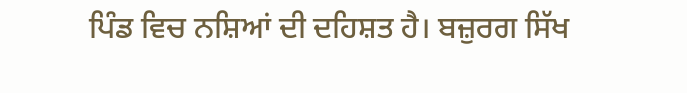ਪਿੰਡ ਵਿਚ ਨਸ਼ਿਆਂ ਦੀ ਦਹਿਸ਼ਤ ਹੈ। ਬਜ਼ੁਰਗ ਸਿੱਖ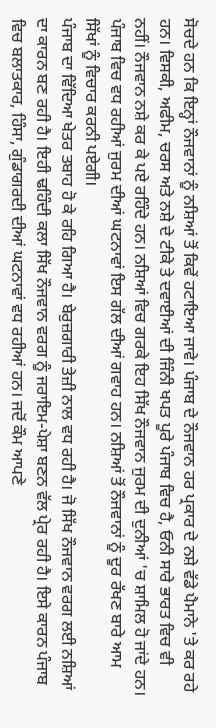ਸੋਚਦੇ ਹਨ ਕਿ ਇਨ੍ਹਾਂ ਨੌਜਵਾਨਾਂ ਨੂੰ ਨਸ਼ਿਆਂ ਤੋਂ ਕਿਵੇਂ ਹਟਾਇਆ ਜਾਵੇ। ਪੰਜਾਬ ਦੇ ਨੌਜਵਾਨ ਹਰ ਪ੍ਰਕਾਰ ਦੇ ਨਸ਼ੇ ਵੱਡੇ ਪੈਮਾਨੇ 'ਤੇ ਕਰ ਰਹੇ ਹਨ। ਵਿਸਕੀ, ਅਫੀਮ, ਚਰਸ ਅਤੇ ਨਸ਼ੇ ਦੇ ਟੀਕੇ ਤੇ ਦਵਾਈਆਂ ਦੀ ਜਿੰਨੀ ਖਪਤ ਪੂਰੇ ਪੰਜਾਬ ਵਿਚ ਹੈ, ਓਨੀ ਸਾਰੇ ਭਾਰਤ ਵਿਚ ਵੀ ਨਹੀਂ। ਨੌਜਵਾਨ ਨਸ਼ੇ ਕਰ ਕੇ ਪਏ ਰਹਿੰਦੇ ਹਨ। ਨਸ਼ਿਆਂ ਵਿਚ ਗਰਕੇ ਇਹ ਸਿੱਖ ਨੌਜਵਾਨ ਜੁਰਮ ਦੀ ਦੁਨੀਆਂ 'ਚ ਸ਼ਾਮਿਲ ਹੋ ਜਾਂਦੇ ਹਨ। ਪੰਜਾਬ ਵਿਚ ਵਧ ਰਹੀਆਂ ਜੁਰਮ ਦੀਆਂ ਘਟਨਾਵਾਂ ਇਸ ਗੱਲ ਦੀਆਂ ਗਵਾਹ ਹਨ। ਨਸ਼ਿਆਂ ਤੋਂ ਨੌਜਵਾਨਾਂ ਨੂੰ ਦੂਰ ਰੱਖਣ ਬਾਰੇ ਆਮ ਸਿੱਖਾਂ ਨੂੰ ਵਿਚਾਰ ਕਰਨੀ ਪਏਗੀ।
ਪੰਜਾਬ ਦਾ ਵਿੱਦਿਆ ਖੇਤਰ ਤਬਾਹ ਹੋ ਕੇ ਰਹਿ ਗਿਆ ਹੈ। ਬੇਰੁਜ਼ਗਾਰੀ ਤੇਜ਼ੀ ਨਾਲ ਵਧ ਰਹੀ ਹੈ। ਜੋ ਸਿੱਖ ਨੌਜਵਾਨ ਵਰਗ ਲਈ ਨਸ਼ਿਆਂ ਦਾ ਕਾਰਨ ਬਣ ਰਹੀ ਹੈ। ਇਹੀ ਢਹਿੰਦੀ ਕਲਾ ਸਿੱਖ ਨੌਜਵਾਨ ਵਰਗ ਨੂੰ ਜਰਾਇਮ-ਪੇਸ਼ਾ ਬਣਨ ਵੱਲ ਪ੍ਰੇਰ ਰਹੀ ਹੈ। ਇਸੇ ਕਾਰਨ ਪੰਜਾਬ ਵਿਚ ਬਲਾਤਕਾਰ, ਹਿੰਸਾ, ਗੁੰਡਾਗਰਦੀ ਦੀਆਂ ਘਟਨਾਵਾਂ ਵਧ ਰਹੀਆਂ ਹਨ। ਜਦੋਂ ਕੌਮ ਆਪਣੇ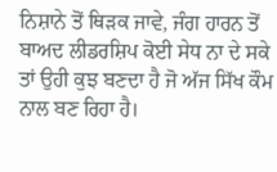ਨਿਸ਼ਾਨੇ ਤੋਂ ਥਿੜਕ ਜਾਵੇ, ਜੰਗ ਹਾਰਨ ਤੋਂ ਬਾਅਦ ਲੀਡਰਸ਼ਿਪ ਕੋਈ ਸੇਧ ਨਾ ਦੇ ਸਕੇ ਤਾਂ ਉਹੀ ਕੁਝ ਬਣਦਾ ਹੈ ਜੋ ਅੱਜ ਸਿੱਖ ਕੌਮ ਨਾਲ ਬਣ ਰਿਹਾ ਹੈ।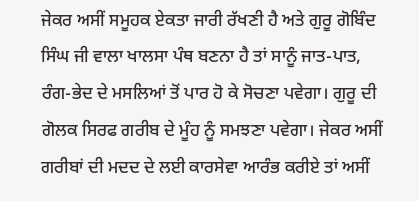ਜੇਕਰ ਅਸੀਂ ਸਮੂਹਕ ਏਕਤਾ ਜਾਰੀ ਰੱਖਣੀ ਹੈ ਅਤੇ ਗੁਰੂ ਗੋਬਿੰਦ ਸਿੰਘ ਜੀ ਵਾਲਾ ਖਾਲਸਾ ਪੰਥ ਬਣਨਾ ਹੈ ਤਾਂ ਸਾਨੂੰ ਜਾਤ-ਪਾਤ, ਰੰਗ-ਭੇਦ ਦੇ ਮਸਲਿਆਂ ਤੋਂ ਪਾਰ ਹੋ ਕੇ ਸੋਚਣਾ ਪਵੇਗਾ। ਗੁਰੂ ਦੀ ਗੋਲਕ ਸਿਰਫ ਗਰੀਬ ਦੇ ਮੂੰਹ ਨੂੰ ਸਮਝਣਾ ਪਵੇਗਾ। ਜੇਕਰ ਅਸੀਂ ਗਰੀਬਾਂ ਦੀ ਮਦਦ ਦੇ ਲਈ ਕਾਰਸੇਵਾ ਆਰੰਭ ਕਰੀਏ ਤਾਂ ਅਸੀਂ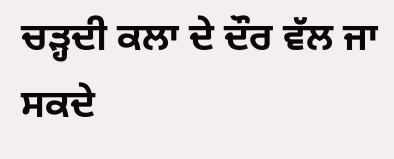ਚੜ੍ਹਦੀ ਕਲਾ ਦੇ ਦੌਰ ਵੱਲ ਜਾ ਸਕਦੇ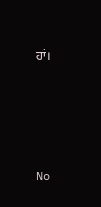ਹਾਂ।





No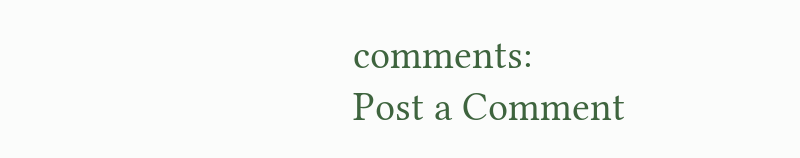comments:
Post a Comment